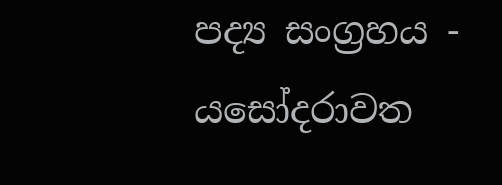පද්‍ය සංග්‍රහය - යසෝදරාවත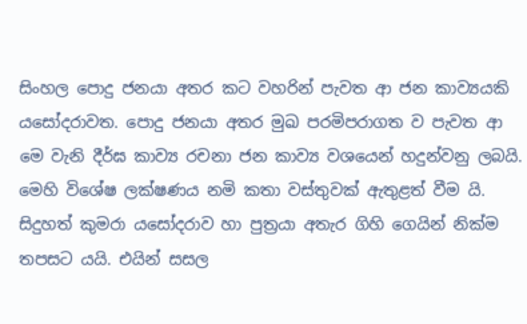සිංහල පොදු ජනයා අතර කට වහරින් පැවත ආ ජන කාව්‍යයකි යසෝදරාවත. පොදු ජනයා අතර මුඛ පරමිපරාගත ව පැවත ආ මෙ වැනි දීර්ඝ කාව්‍ය රචනා ජන කාව්‍ය වශයෙන් හදුන්වනු ලබයි. මෙහි විශේෂ ලක්‌ෂණය නමි කතා වස්‌තුවක්‌ ඇතුළත් වීම යි. සිදුහත් කුමරා යසෝදරාව හා පුත්‍රයා අතැර ගිහි ගෙයින් නික්‌ම තපසට යයි. එයින් සසල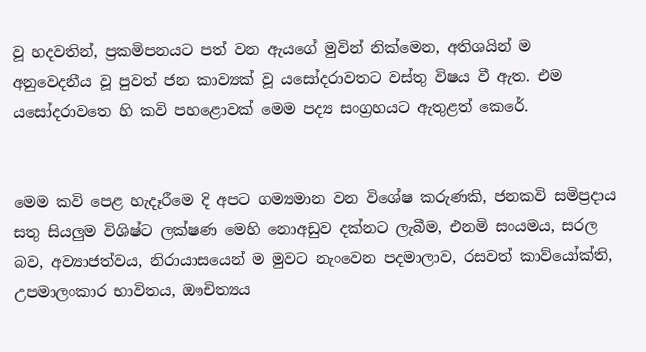වූ හදවතින්, ප්‍රකමිපනයට පත් වන ඇයගේ මුවින් නික්‌මෙන, අතිශයින් ම අනුවෙදනීය වූ පුවත් ජන කාව්‍යක්‌ වූ යසෝදරාවතට වස්‌තු විෂය වී ඇත. එම යසෝදරාවතෙ හි කවි පහළොවක්‌ මෙම පද්‍ය සංග්‍රහයට ඇතුළත් කෙරේ.


මෙම කවි පෙළ හැදෑරීමෙ දි අපට ගම්‍යමාන වන විශේෂ කරුණකි, ජනකවි සමිප්‍රදාය සතු සියලුම විශිෂ්ට ලක්‌ෂණ මෙහි නොඅඩුව දක්‌නට ලැබීම, එනමි සංයමය, සරල බව, අව්‍යාජත්වය, නිරායාසයෙන් ම මුවට නැංවෙන පදමාලාව, රසවත් කාව්යෝක්‌ති, උපමාලංකාර භාවිතය, ඖචිත්‍යය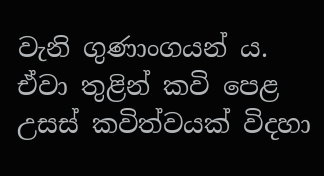වැනි ගුණාංගයන් ය. ඒවා තුළින් කවි පෙළ උසස්‌ කවිත්වයක්‌ විදහා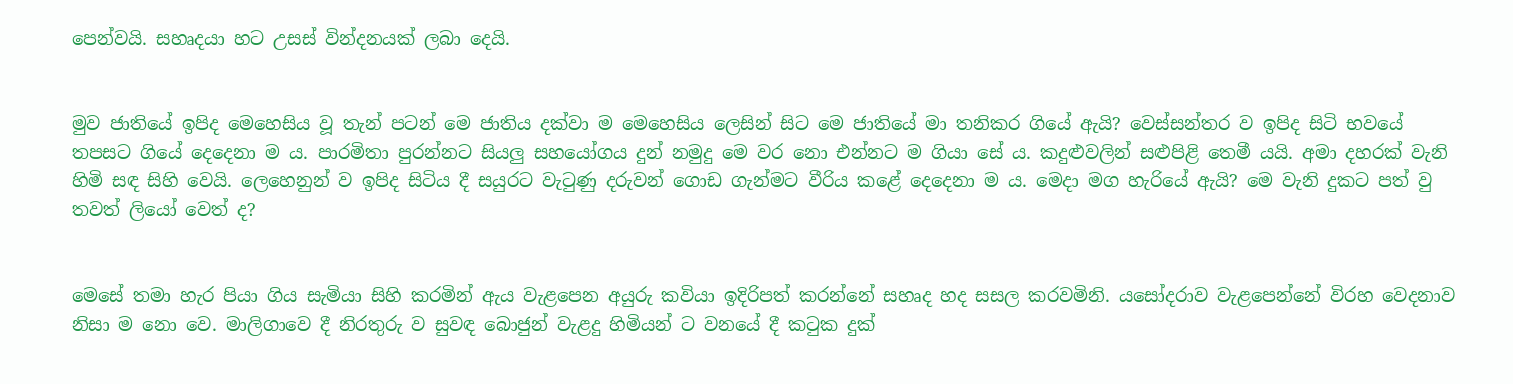පෙන්වයි. සහෘදයා හට උසස්‌ වින්දනයක්‌ ලබා දෙයි.


මුව ජාතියේ ඉපිද මෙහෙසිය වූ තැන් පටන් මෙ ජාතිය දක්‌වා ම මෙහෙසිය ලෙසින් සිට මෙ ජාතියේ මා තනිකර ගියේ ඇයි? වෙස්‌සන්තර ව ඉපිද සිටි භවයේ තපසට ගියේ දෙදෙනා ම ය. පාරමිතා පුරන්නට සියලු සහයෝගය දුන් නමුදු මෙ වර නො එන්නට ම ගියා සේ ය. කදුළුවලින් සළුපිළි තෙමී යයි. අමා දහරක්‌ වැනි හිමි සඳ සිහි වෙයි. ලෙහෙනුන් ව ඉපිද සිටිය දී සයුරට වැටුණු දරුවන් ගොඩ ගැන්මට වීරිය කළේ දෙදෙනා ම ය. මෙදා මග හැරියේ ඇයි? මෙ වැනි දුකට පත් වු තවත් ලියෝ වෙත් ද?


මෙසේ තමා හැර පියා ගිය සැමියා සිහි කරමින් ඇය වැළපෙන අයුරු කවියා ඉදිරිපත් කරන්නේ සහෘද හද සසල කරවමිනි. යසෝදරාව වැළපෙන්නේ විරහ වෙදනාව නිසා ම නො වෙ. මාලිගාවෙ දී නිරතුරු ව සුවඳ බොජුන් වැළදු හිමියන් ට වනයේ දී කටුක දුක්‌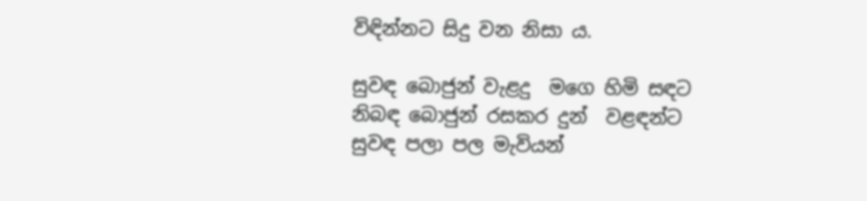විඳින්නට සිදු වන නිසා ය.

සුවඳ බොජුන් වැළදු  මගෙ හිමි සඳට
නිබඳ බොජුන් රසකර දුන්  වළඳන්ට
සුවඳ පලා පල මැවියන්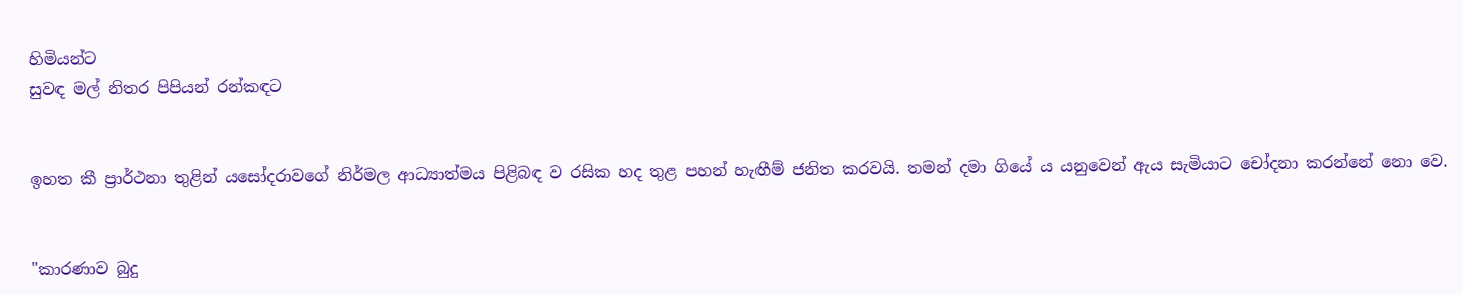හිමියන්ට
සුවඳ මල් නිතර පිපියන් රන්කඳට


ඉහත කී ප්‍රාර්ථනා තුළින් යසෝදරාවගේ නිර්මල ආධ්‍යාත්මය පිළිබඳ ව රසික හද තුළ පහන් හැඟීම් ජනිත කරවයි. තමන් දමා ගියේ ය යනුවෙන් ඇය සැමියාට චෝදනා කරන්නේ නො වෙ.


"කාරණාව බුදු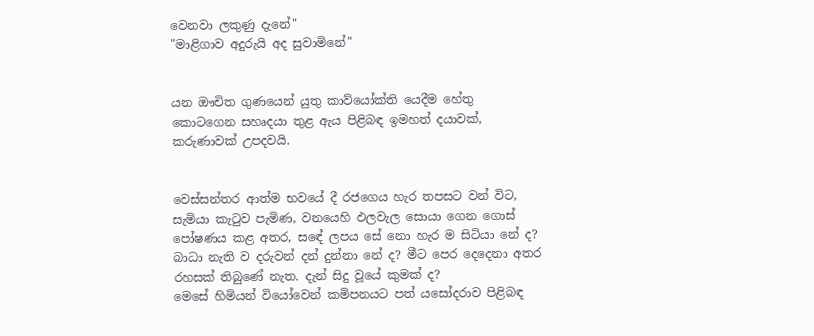වෙනවා ලකුණු දැනේ"
"මාළිගාව අදුරුයි අද සුවාමිනේ"


යන ඖචිත ගුණයෙන් යුතු කාව්යෝක්‌ති යෙදීම හේතු කොටගෙන සහෘදයා තුළ ඇය පිළිබඳ ඉමහත් දයාවක්‌, කරුණාවක්‌ උපදවයි.


වෙස්‌සන්තර ආත්ම භවයේ දී රජගෙය හැර තපසට වන් විට, සැමියා කැටුව පැමිණ, වනයෙහි ඵලවැල සොයා ගෙන ගොස්‌ පෝෂණය කළ අතර, සඳේ ලපය සේ නො හැර ම සිටියා නේ ද? බාධා නැති ව දරුවන් දන් දුන්නා නේ ද? මීට පෙර දෙදෙනා අතර රහසක්‌ තිබුණේ නැත. දැන් සිදු වූයේ කුමක්‌ ද?
මෙසේ හිමියන් වියෝවෙන් කමිපනයට පත් යසෝදරාව පිළිබඳ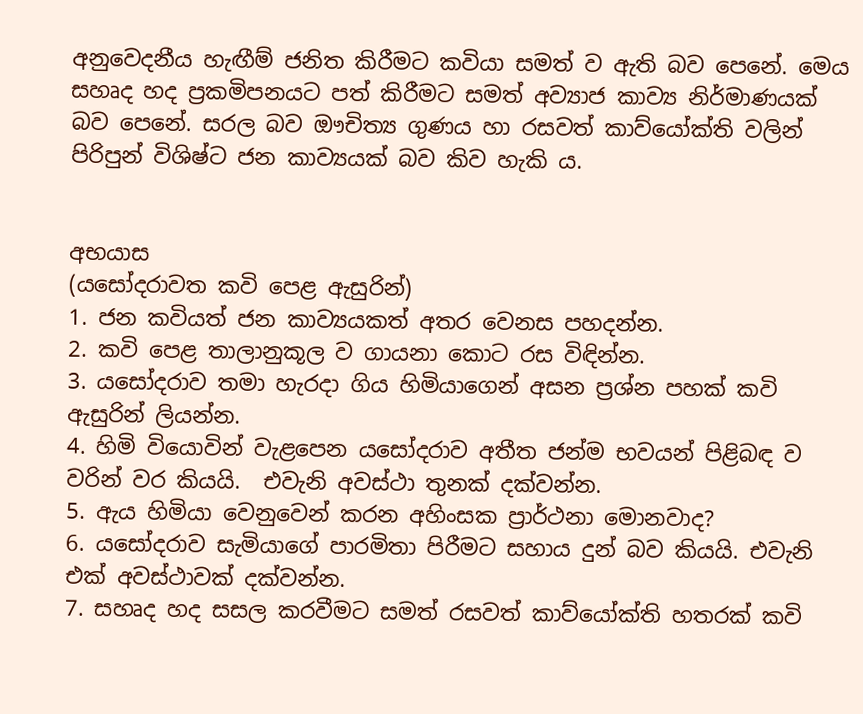අනුවෙදනීය හැඟීම් ජනිත කිරීමට කවියා සමත් ව ඇති බව පෙනේ. මෙය සහෘද හද ප්‍රකමිපනයට පත් කිරීමට සමත් අව්‍යාජ කාව්‍ය නිර්මාණයක්‌ බව පෙනේ. සරල බව ඖචිත්‍ය ගුණය හා රසවත් කාව්යෝක්‌ති වලින් පිරිපුන් විශිෂ්ට ජන කාව්‍යයක්‌ බව කිව හැකි ය.


අභයාස
(යසෝදරාවත කවි පෙළ ඇසුරින්)
1. ජන කවියත් ජන කාව්‍යයකත් අතර වෙනස පහදන්න.
2. කවි පෙළ තාලානුකූල ව ගායනා කොට රස විඳින්න.
3. යසෝදරාව තමා හැරදා ගිය හිමියාගෙන් අසන ප්‍රශ්න පහක්‌ කවි ඇසුරින් ලියන්න.
4. හිමි වියොවින් වැළපෙන යසෝදරාව අතීත ජන්ම භවයන් පිළිබඳ ව වරින් වර කියයි.  එවැනි අවස්‌ථා තුනක්‌ දක්‌වන්න.
5. ඇය හිමියා වෙනුවෙන් කරන අහිංසක ප්‍රාර්ථනා මොනවාද?
6. යසෝදරාව සැමියාගේ පාරමිතා පිරීමට සහාය දුන් බව කියයි. එවැනි එක්‌ අවස්‌ථාවක්‌ දක්‌වන්න.
7. සහෘද හද සසල කරවීමට සමත් රසවත් කාව්යෝක්‌ති හතරක්‌ කවි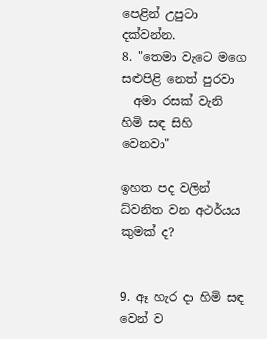පෙළින් උපුටා දක්‌වන්න.
8. "තෙමා වැටෙ මගෙ සළුපිළි නෙත් පුරවා
  අමා රසක්‌ වැනි හිමි සඳ සිහි වෙනවා"

ඉහත පද වලින් ධ්වනිත වන අථර්යය කුමක්‌ ද?


9. ඈ හැර දා හිමි සඳ වෙන් ව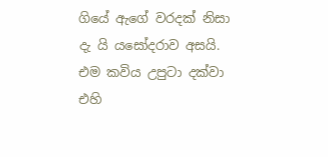ගියේ ඇගේ වරදක්‌ නිසා දැ යි යසෝදරාව අසයි. එම කවිය උපුටා දක්‌වා එහි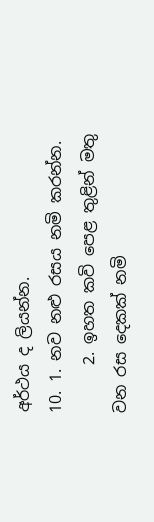අර්ථය ද ලියන්න.
10. 1. නව නළු රසය නමි කරන්න.
      2. ඉහත කවි පෙළ තුළින් මතු වන රස දෙකක්‌ නමි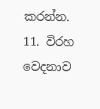කරන්න.
11. විරහ වෙදනාව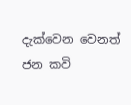දැක්‌වෙන වෙනත් ජන කවි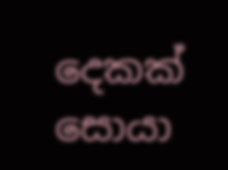දෙකක්‌ සොයා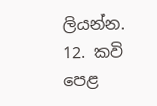ලියන්න.
12. කවි පෙළ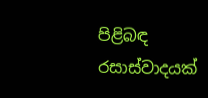පිළිබඳ රසාස්‌වාදයක්‌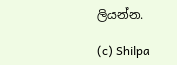ලියන්න.

(c) Shilpa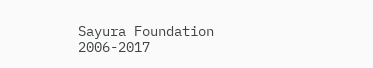Sayura Foundation 2006-2017